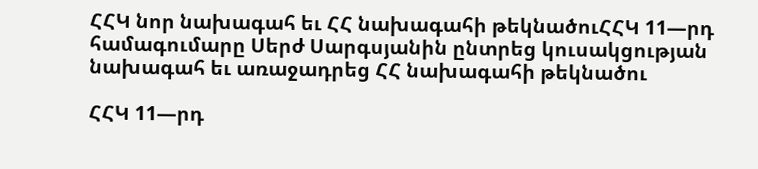ՀՀԿ նոր նախագահ եւ ՀՀ նախագահի թեկնածուՀՀԿ 11—րդ համագումարը Սերժ Սարգսյանին ընտրեց կուսակցության նախագահ եւ առաջադրեց ՀՀ նախագահի թեկնածու

ՀՀԿ 11—րդ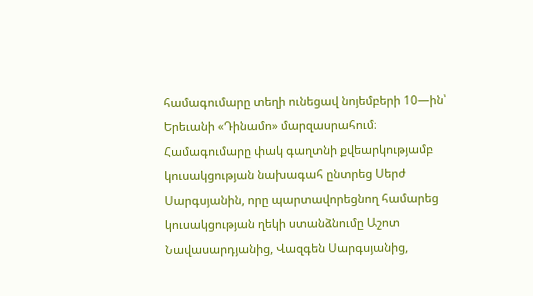համագումարը տեղի ունեցավ նոյեմբերի 10—ին՝ Երեւանի «Դինամո» մարզասրահում։ Համագումարը փակ գաղտնի քվեարկությամբ կուսակցության նախագահ ընտրեց Սերժ Սարգսյանին, որը պարտավորեցնող համարեց կուսակցության ղեկի ստանձնումը Աշոտ Նավասարդյանից, Վազգեն Սարգսյանից,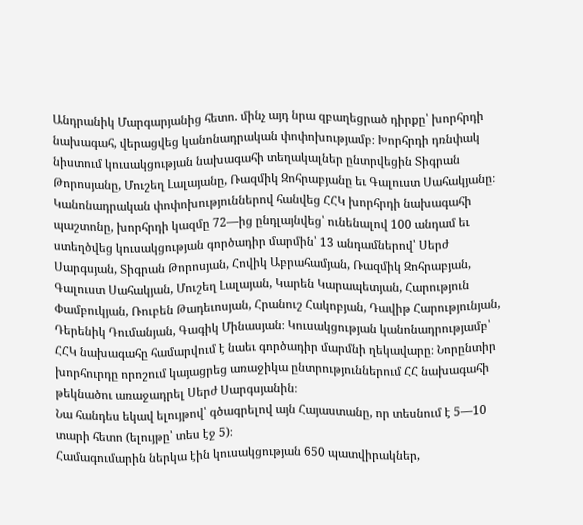Անդրանիկ Մարգարյանից հետո. մինչ այդ նրա զբաղեցրած դիրքը՝ խորհրդի նախագահ, վերացվեց կանոնադրական փոփոխությամբ։ Խորհրդի դռնփակ նիստում կուսակցության նախագահի տեղակալներ ընտրվեցին Տիգրան Թորոսյանը, Մուշեղ Լալայանը, Ռազմիկ Զոհրաբյանը եւ Գալուստ Սահակյանը։
Կանոնադրական փոփոխություններով հանվեց ՀՀԿ խորհրդի նախագահի պաշտոնը, խորհրդի կազմը 72—ից ընդլայնվեց՝ ունենալով 100 անդամ եւ ստեղծվեց կուսակցության գործադիր մարմին՝ 13 անդամներով՝ Սերժ Սարգսյան, Տիգրան Թորոսյան, Հովիկ Աբրահամյան, Ռազմիկ Զոհրաբյան, Գալուստ Սահակյան, Մուշեղ Լալայան, Կարեն Կարապետյան, Հարություն Փամբուկյան, Ռուբեն Թադեւոսյան, Հրանուշ Հակոբյան, Դավիթ Հարությունյան, Դերենիկ Դումանյան, Գագիկ Մինասյան։ Կուսակցության կանոնադրությամբ՝ ՀՀԿ նախագահը համարվում է նաեւ գործադիր մարմնի ղեկավարը։ Նորընտիր խորհուրդը որոշում կայացրեց առաջիկա ընտրություններում ՀՀ նախագահի թեկնածու առաջադրել Սերժ Սարգսյանին։
Նա հանդես եկավ ելույթով՝ գծագրելով այն Հայաստանը, որ տեսնում է 5—10 տարի հետո (ելույթը՝ տես էջ 5)։
Համագումարին ներկա էին կուսակցության 650 պատվիրակներ,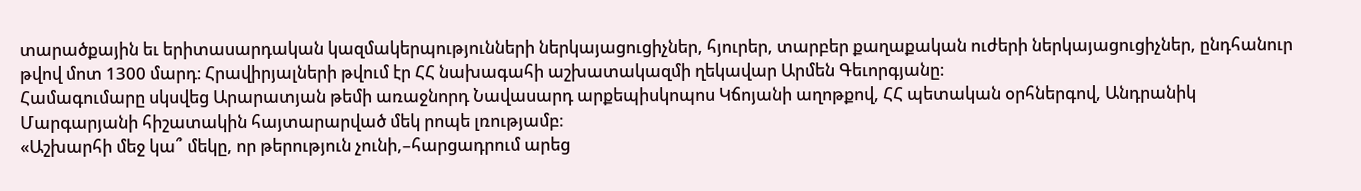տարածքային եւ երիտասարդական կազմակերպությունների ներկայացուցիչներ, հյուրեր, տարբեր քաղաքական ուժերի ներկայացուցիչներ, ընդհանուր թվով մոտ 1300 մարդ։ Հրավիրյալների թվում էր ՀՀ նախագահի աշխատակազմի ղեկավար Արմեն Գեւորգյանը։
Համագումարը սկսվեց Արարատյան թեմի առաջնորդ Նավասարդ արքեպիսկոպոս Կճոյանի աղոթքով, ՀՀ պետական օրհներգով, Անդրանիկ Մարգարյանի հիշատակին հայտարարված մեկ րոպե լռությամբ։
«Աշխարհի մեջ կա՞ մեկը, որ թերություն չունի,–հարցադրում արեց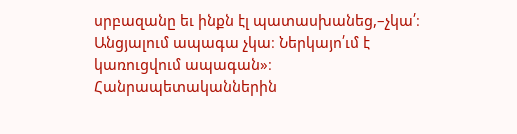սրբազանը եւ ինքն էլ պատասխանեց,–չկա՛։ Անցյալում ապագա չկա։ Ներկայո՛ւմ է կառուցվում ապագան»։
Հանրապետականներին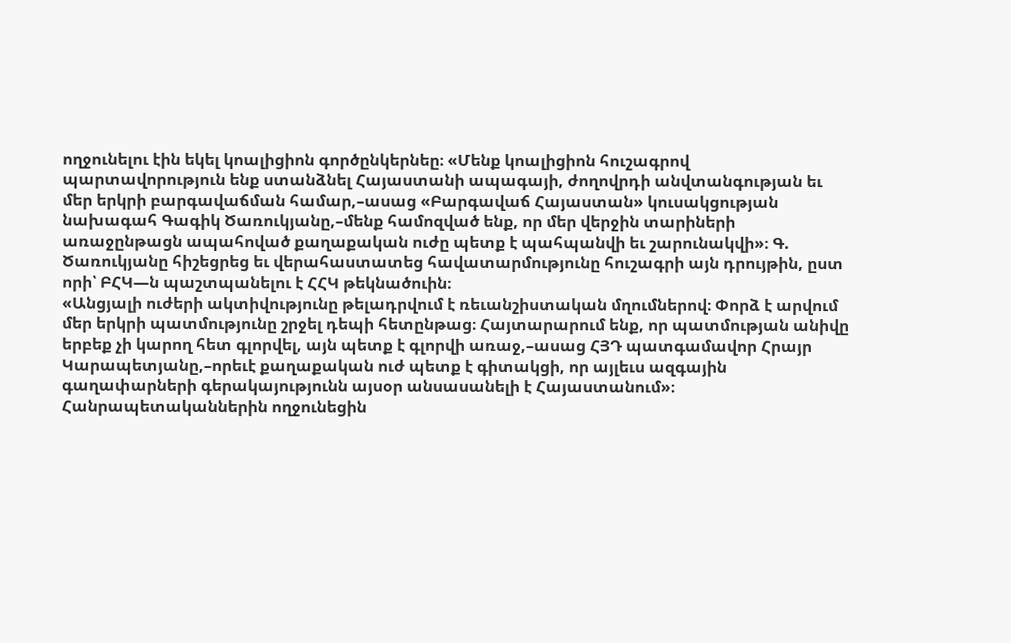ողջունելու էին եկել կոալիցիոն գործընկերնեը։ «Մենք կոալիցիոն հուշագրով պարտավորություն ենք ստանձնել Հայաստանի ապագայի, ժողովրդի անվտանգության եւ մեր երկրի բարգավաճման համար,–ասաց «Բարգավաճ Հայաստան» կուսակցության նախագահ Գագիկ Ծառուկյանը,–մենք համոզված ենք, որ մեր վերջին տարիների առաջընթացն ապահոված քաղաքական ուժը պետք է պահպանվի եւ շարունակվի»։ Գ. Ծառուկյանը հիշեցրեց եւ վերահաստատեց հավատարմությունը հուշագրի այն դրույթին, ըստ որի՝ ԲՀԿ—ն պաշտպանելու է ՀՀԿ թեկնածուին։
«Անցյալի ուժերի ակտիվությունը թելադրվում է ռեւանշիստական մղումներով։ Փորձ է արվում մեր երկրի պատմությունը շրջել դեպի հետընթաց։ Հայտարարում ենք, որ պատմության անիվը երբեք չի կարող հետ գլորվել, այն պետք է գլորվի առաջ,–ասաց ՀՅԴ պատգամավոր Հրայր Կարապետյանը,–որեւէ քաղաքական ուժ պետք է գիտակցի, որ այլեւս ազգային գաղափարների գերակայությունն այսօր անսասանելի է Հայաստանում»։
Հանրապետականներին ողջունեցին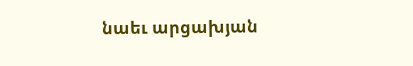նաեւ արցախյան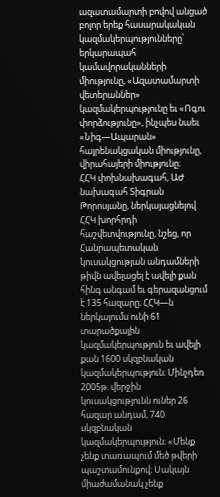ազատամարտի բովով անցած բոլոր երեք հասարակական կազմակերպությունները՝ երկարապահ կամավորականների միությունը, «Ազատամարտի վետերաններ» կազմակերպությունը եւ «Ոգու փորձությունը», ինչպես նաեւ «Նիգ—Ապարան» հայրենակցական միությունը, վիրահայերի միությունը։
ՀՀԿ փոխնախագահ, ԱԺ նախագահ Տիգրան Թորոսյանը, ներկայացնելով ՀՀԿ խորհրդի հաշվետվությունը, նշեց, որ Հանրապետական կուսակցության անդամների թիվն ավելացել է ավելի քան հինգ անգամ եւ գերազանցում է 135 հազարը։ ՀՀԿ—ն ներկայումս ունի 61 տարածքային կազմակերպություն եւ ավելի քան 1600 սկզբնական կազմակերպություն։ Մինչդեռ 2005թ. վերջին կուսակցությունն ուներ 26 հազար անդամ, 740 սկզբնական կազմակերպություն։ «Մենք չենք տառապում մեծ թվերի պաշտամունքով։ Սակայն միաժամանակ չենք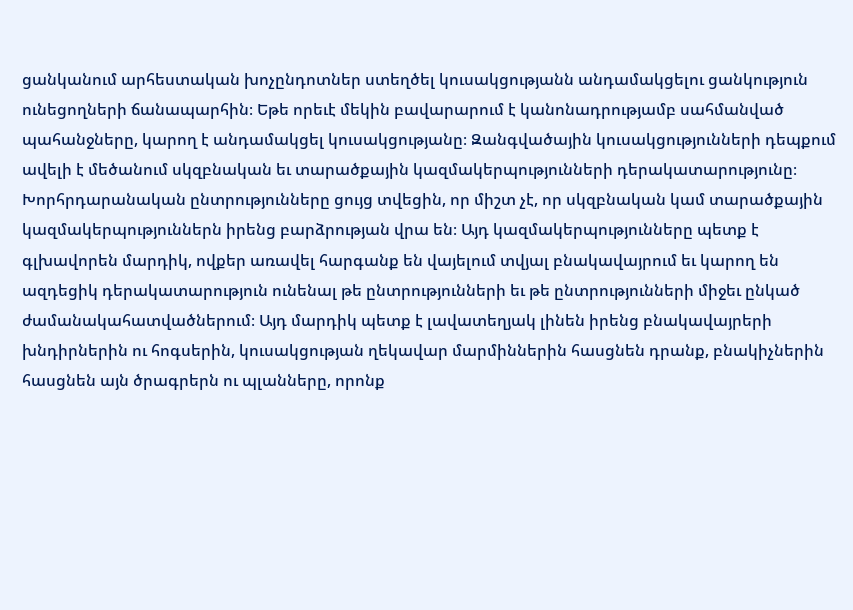ցանկանում արհեստական խոչընդոտներ ստեղծել կուսակցությանն անդամակցելու ցանկություն ունեցողների ճանապարհին։ Եթե որեւէ մեկին բավարարում է կանոնադրությամբ սահմանված պահանջները, կարող է անդամակցել կուսակցությանը։ Զանգվածային կուսակցությունների դեպքում ավելի է մեծանում սկզբնական եւ տարածքային կազմակերպությունների դերակատարությունը։ Խորհրդարանական ընտրությունները ցույց տվեցին, որ միշտ չէ, որ սկզբնական կամ տարածքային կազմակերպություններն իրենց բարձրության վրա են։ Այդ կազմակերպությունները պետք է գլխավորեն մարդիկ, ովքեր առավել հարգանք են վայելում տվյալ բնակավայրում եւ կարող են ազդեցիկ դերակատարություն ունենալ թե ընտրությունների եւ թե ընտրությունների միջեւ ընկած ժամանակահատվածներում։ Այդ մարդիկ պետք է լավատեղյակ լինեն իրենց բնակավայրերի խնդիրներին ու հոգսերին, կուսակցության ղեկավար մարմիններին հասցնեն դրանք, բնակիչներին հասցնեն այն ծրագրերն ու պլանները, որոնք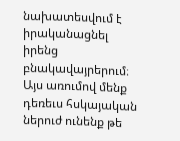նախատեսվում է իրականացնել իրենց բնակավայրերում։ Այս առումով մենք դեռեւս հսկայական ներուժ ունենք թե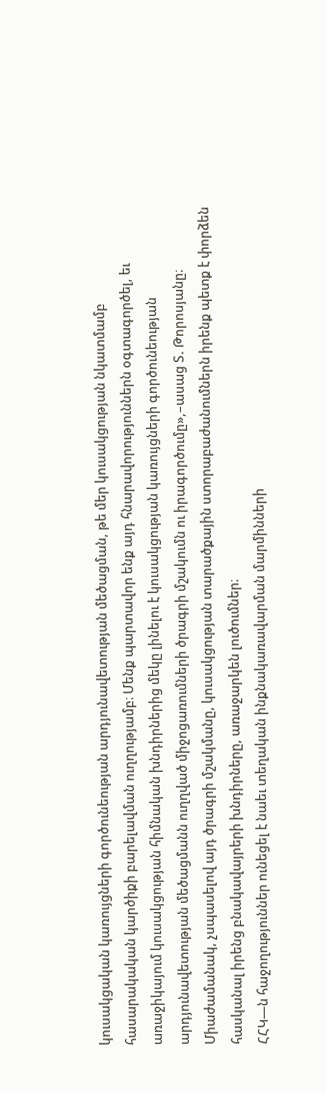կուսակցական կառույցների գործունեության արդյունավետության մեծացման, թե մեր կուսակցության նկատմամբ հասարակական կարծիքի բարելավման ուղղությամբ։ Մենք պարտավոր ենք այդ հնարավորություններն օգտագործել, եւ առաջիկայում կուսակցության հիմնական խնդիրներից մեկը լինելու է կուսակցության կառույցների գործունեության արդյունավետության մեծացմանն ուղղված միջոցառումների ծրագրի մշակումն ու իրագործումը»,–ասաց Տ. Թորոսյանը։ Միաժամանակ, չսպասելով այդ ծրագրի մշակմանը, կուսակցության տարածքային ստորաբաժանումներն իրենք պետք է փորձեն հասկանալ իրենց բնակավայրերի խնդիրները, առաջարկեն լուծումներ։
ՀՀԿ—ն հաջողություններ ունեցել է նաեւ տեղական ինքնակառավարման մարմինների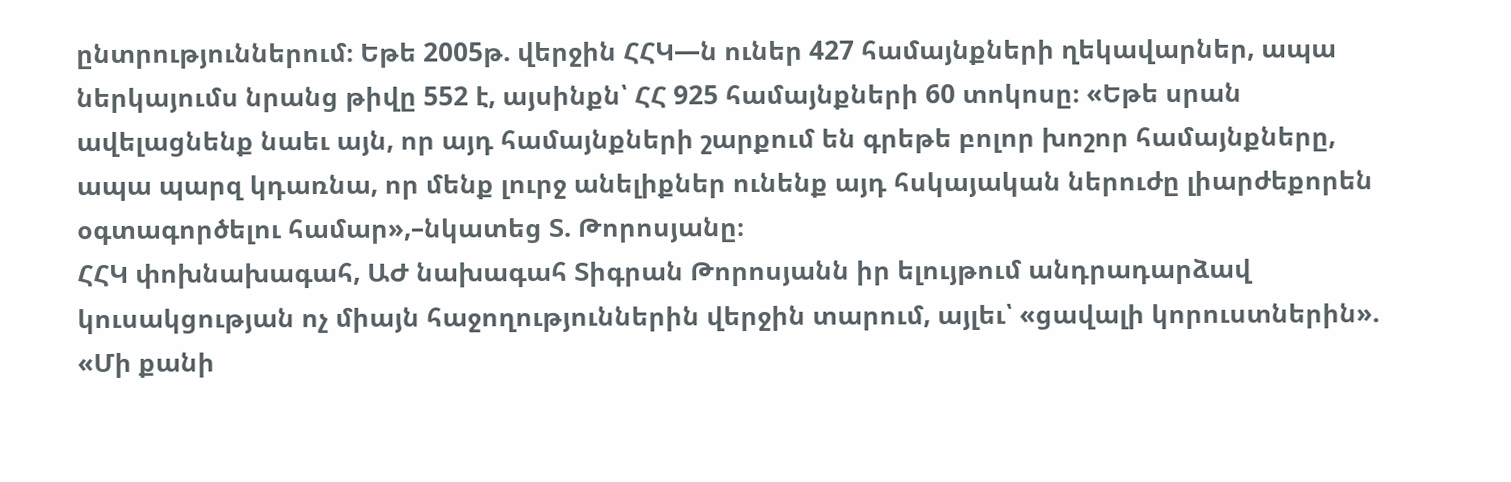ընտրություններում։ Եթե 2005թ. վերջին ՀՀԿ—ն ուներ 427 համայնքների ղեկավարներ, ապա ներկայումս նրանց թիվը 552 է, այսինքն՝ ՀՀ 925 համայնքների 60 տոկոսը։ «Եթե սրան ավելացնենք նաեւ այն, որ այդ համայնքների շարքում են գրեթե բոլոր խոշոր համայնքները, ապա պարզ կդառնա, որ մենք լուրջ անելիքներ ունենք այդ հսկայական ներուժը լիարժեքորեն օգտագործելու համար»,–նկատեց Տ. Թորոսյանը։
ՀՀԿ փոխնախագահ, ԱԺ նախագահ Տիգրան Թորոսյանն իր ելույթում անդրադարձավ կուսակցության ոչ միայն հաջողություններին վերջին տարում, այլեւ՝ «ցավալի կորուստներին». «Մի քանի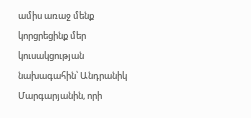ամիս առաջ մենք կորցրեցինք մեր կուսակցության նախագահին՝ Անդրանիկ Մարգարյանին, որի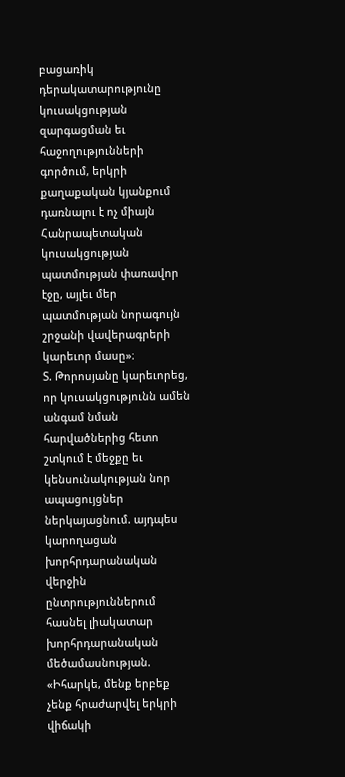բացառիկ դերակատարությունը կուսակցության զարգացման եւ հաջողությունների գործում, երկրի քաղաքական կյանքում դառնալու է ոչ միայն Հանրապետական կուսակցության պատմության փառավոր էջը, այլեւ մեր պատմության նորագույն շրջանի վավերագրերի կարեւոր մասը»։
Տ. Թորոսյանը կարեւորեց, որ կուսակցությունն ամեն անգամ նման հարվածներից հետո շտկում է մեջքը եւ կենսունակության նոր ապացույցներ ներկայացնում. այդպես կարողացան խորհրդարանական վերջին ընտրություններում հասնել լիակատար խորհրդարանական մեծամասնության. «Իհարկե, մենք երբեք չենք հրաժարվել երկրի վիճակի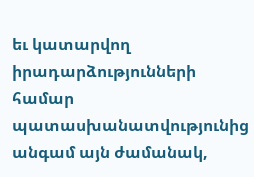եւ կատարվող իրադարձությունների համար պատասխանատվությունից անգամ այն ժամանակ,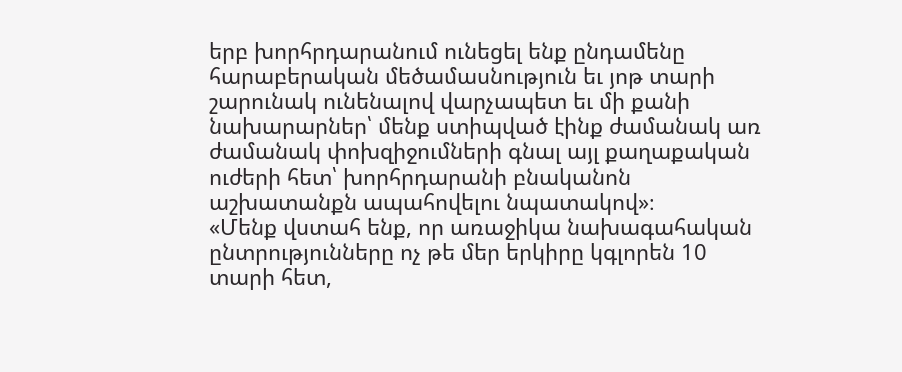երբ խորհրդարանում ունեցել ենք ընդամենը հարաբերական մեծամասնություն եւ յոթ տարի շարունակ ունենալով վարչապետ եւ մի քանի նախարարներ՝ մենք ստիպված էինք ժամանակ առ ժամանակ փոխզիջումների գնալ այլ քաղաքական ուժերի հետ՝ խորհրդարանի բնականոն աշխատանքն ապահովելու նպատակով»։
«Մենք վստահ ենք, որ առաջիկա նախագահական ընտրությունները ոչ թե մեր երկիրը կգլորեն 10 տարի հետ,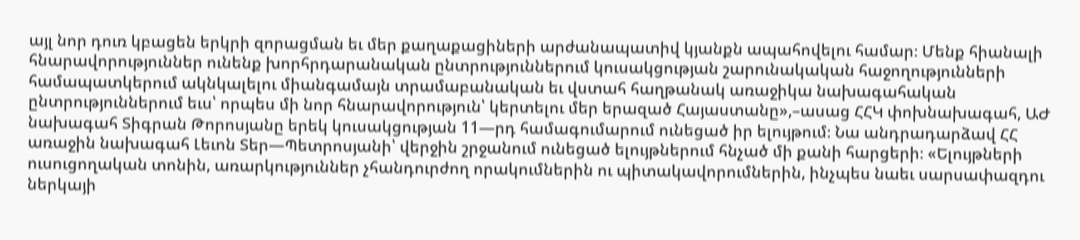այլ նոր դուռ կբացեն երկրի զորացման եւ մեր քաղաքացիների արժանապատիվ կյանքն ապահովելու համար։ Մենք հիանալի հնարավորություններ ունենք խորհրդարանական ընտրություններում կուսակցության շարունակական հաջողությունների համապատկերում ակնկալելու միանգամայն տրամաբանական եւ վստահ հաղթանակ առաջիկա նախագահական ընտրություններում եւս՝ որպես մի նոր հնարավորություն՝ կերտելու մեր երազած Հայաստանը»,–ասաց ՀՀԿ փոխնախագահ, ԱԺ նախագահ Տիգրան Թորոսյանը երեկ կուսակցության 11—րդ համագումարում ունեցած իր ելույթում։ Նա անդրադարձավ ՀՀ առաջին նախագահ Լեւոն Տեր—Պետրոսյանի՝ վերջին շրջանում ունեցած ելույթներում հնչած մի քանի հարցերի։ «Ելույթների ուսուցողական տոնին, առարկություններ չհանդուրժող որակումներին ու պիտակավորումներին, ինչպես նաեւ սարսափազդու ներկայի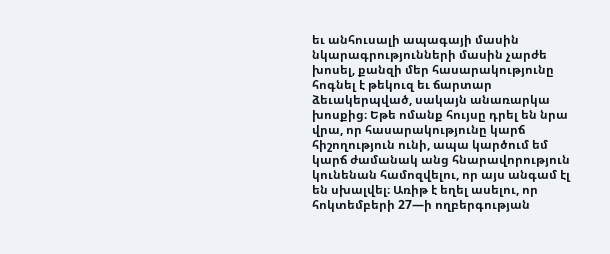եւ անհուսալի ապագայի մասին նկարագրությունների մասին չարժե խոսել, քանզի մեր հասարակությունը հոգնել է թեկուզ եւ ճարտար ձեւակերպված, սակայն անառարկա խոսքից։ Եթե ոմանք հույսը դրել են նրա վրա, որ հասարակությունը կարճ հիշողություն ունի, ապա կարծում եմ կարճ ժամանակ անց հնարավորություն կունենան համոզվելու, որ այս անգամ էլ են սխալվել։ Առիթ է եղել ասելու, որ հոկտեմբերի 27—ի ողբերգության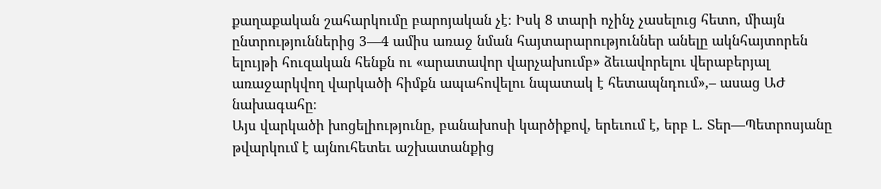քաղաքական շահարկումը բարոյական չէ։ Իսկ 8 տարի ոչինչ չասելուց հետո, միայն ընտրություններից 3—4 ամիս առաջ նման հայտարարություններ անելը ակնհայտորեն ելույթի հուզական հենքն ու «արատավոր վարչախումբ» ձեւավորելու վերաբերյալ առաջարկվող վարկածի հիմքն ապահովելու նպատակ է հետապնդում»,– ասաց ԱԺ նախագահը։
Այս վարկածի խոցելիությունը, բանախոսի կարծիքով, երեւում է, երբ Լ. Տեր—Պետրոսյանը թվարկում է այնուհետեւ աշխատանքից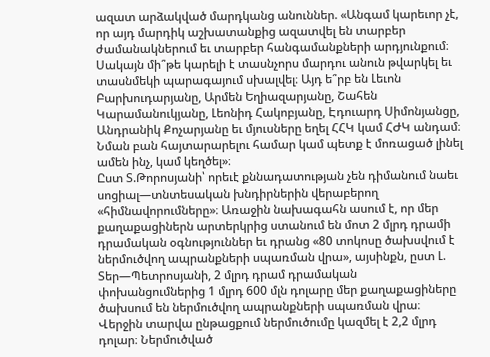ազատ արձակված մարդկանց անուններ. «Անգամ կարեւոր չէ, որ այդ մարդիկ աշխատանքից ազատվել են տարբեր ժամանակներում եւ տարբեր հանգամանքների արդյունքում։ Սակայն մի՞թե կարելի է տասնչորս մարդու անուն թվարկել եւ տասնմեկի պարագայում սխալվել։ Այդ ե՞րբ են Լեւոն Բարխուդարյանը, Արմեն Եղիազարյանը, Շահեն Կարամանուկյանը, Լեոնիդ Հակոբյանը, Էդուարդ Սիմոնյանցը, Անդրանիկ Քոչարյանը եւ մյուսները եղել ՀՀԿ կամ ՀԺԿ անդամ։ Նման բան հայտարարելու համար կամ պետք է մոռացած լինել ամեն ինչ, կամ կեղծել»։
Ըստ Տ.Թորոսյանի՝ որեւէ քննադատության չեն դիմանում նաեւ սոցիալ—տնտեսական խնդիրներին վերաբերող «հիմնավորումները»։ Առաջին նախագահն ասում է, որ մեր քաղաքացիներն արտերկրից ստանում են մոտ 2 մլրդ դրամի դրամական օգնություններ եւ դրանց «80 տոկոսը ծախսվում է ներմուծվող ապրանքների սպառման վրա», այսինքն, ըստ Լ. Տեր—Պետրոսյանի, 2 մլրդ դրամ դրամական փոխանցումներից 1 մլրդ 600 մլն դոլարը մեր քաղաքացիները ծախսում են ներմուծվող ապրանքների սպառման վրա։ Վերջին տարվա ընթացքում ներմուծումը կազմել է 2,2 մլրդ դոլար։ Ներմուծված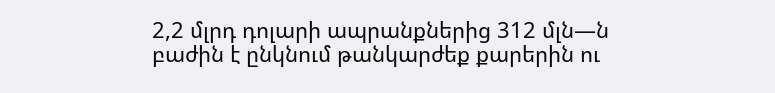2,2 մլրդ դոլարի ապրանքներից 312 մլն—ն բաժին է ընկնում թանկարժեք քարերին ու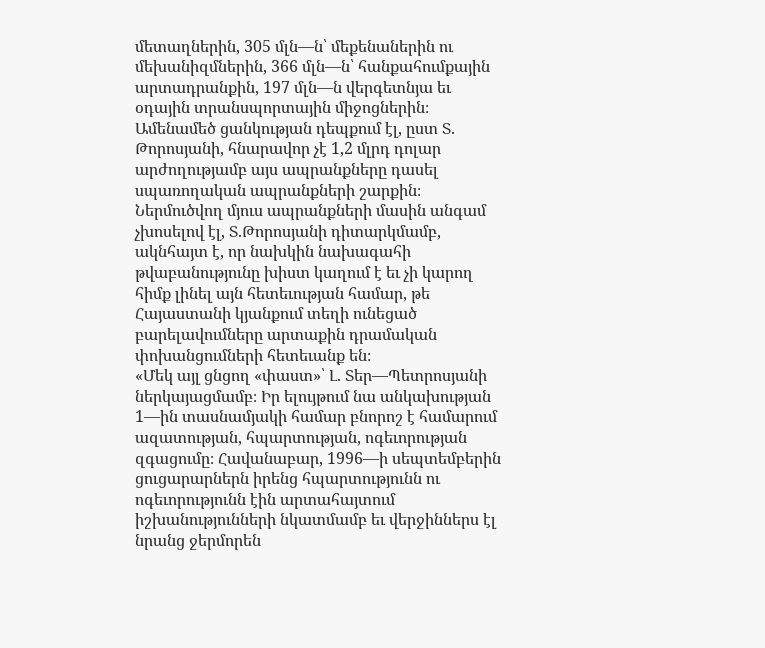մետաղներին, 305 մլն—ն՝ մեքենաներին ու մեխանիզմներին, 366 մլն—ն՝ հանքահումքային արտադրանքին, 197 մլն—ն վերգետնյա եւ օդային տրանսպորտային միջոցներին։ Ամենամեծ ցանկության դեպքում էլ, ըստ Տ. Թորոսյանի, հնարավոր չէ 1,2 մլրդ դոլար արժողությամբ այս ապրանքները դասել սպառողական ապրանքների շարքին։ Ներմուծվող մյուս ապրանքների մասին անգամ չխոսելով էլ, Տ.Թորոսյանի դիտարկմամբ, ակնհայտ է, որ նախկին նախագահի թվաբանությունը խիստ կաղում է եւ չի կարող հիմք լինել այն հետեւության համար, թե Հայաստանի կյանքում տեղի ունեցած բարելավումները արտաքին դրամական փոխանցումների հետեւանք են։
«Մեկ այլ ցնցող «փաստ»՝ Լ. Տեր—Պետրոսյանի ներկայացմամբ։ Իր ելույթում նա անկախության 1—ին տասնամյակի համար բնորոշ է համարում ազատության, հպարտության, ոգեւորության զգացումը։ Հավանաբար, 1996—ի սեպտեմբերին ցուցարարներն իրենց հպարտությունն ու ոգեւորությունն էին արտահայտում իշխանությունների նկատմամբ եւ վերջիններս էլ նրանց ջերմորեն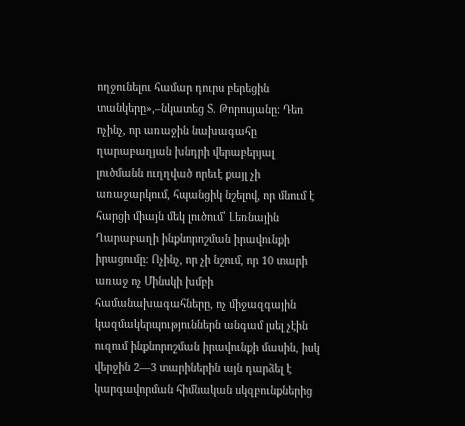ողջունելու համար դուրս բերեցին տանկերը»,–նկատեց Տ. Թորոսյանը։ Դեռ ոչինչ, որ առաջին նախագահը ղարաբաղյան խնդրի վերաբերյալ լուծմանն ուղղված որեւէ քայլ չի առաջարկում, հպանցիկ նշելով, որ մնում է հարցի միայն մեկ լուծում՝ Լեռնային Ղարաբաղի ինքնորոշման իրավունքի իրացումը։ Ոչինչ, որ չի նշում, որ 10 տարի առաջ ոչ Մինսկի խմբի համանախագահները, ոչ միջազգային կազմակերպություններն անգամ լսել չէին ուզում ինքնորոշման իրավունքի մասին, իսկ վերջին 2—3 տարիներին այն դարձել է կարգավորման հիմնական սկզբունքներից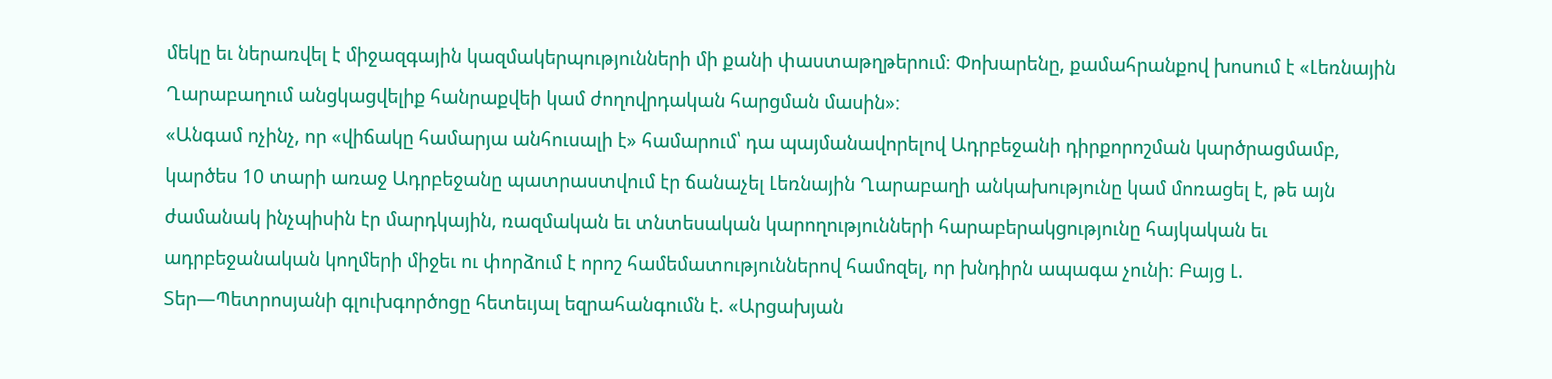մեկը եւ ներառվել է միջազգային կազմակերպությունների մի քանի փաստաթղթերում։ Փոխարենը, քամահրանքով խոսում է «Լեռնային Ղարաբաղում անցկացվելիք հանրաքվեի կամ ժողովրդական հարցման մասին»։
«Անգամ ոչինչ, որ «վիճակը համարյա անհուսալի է» համարում՝ դա պայմանավորելով Ադրբեջանի դիրքորոշման կարծրացմամբ, կարծես 10 տարի առաջ Ադրբեջանը պատրաստվում էր ճանաչել Լեռնային Ղարաբաղի անկախությունը կամ մոռացել է, թե այն ժամանակ ինչպիսին էր մարդկային, ռազմական եւ տնտեսական կարողությունների հարաբերակցությունը հայկական եւ ադրբեջանական կողմերի միջեւ ու փորձում է որոշ համեմատություններով համոզել, որ խնդիրն ապագա չունի։ Բայց Լ. Տեր—Պետրոսյանի գլուխգործոցը հետեւյալ եզրահանգումն է. «Արցախյան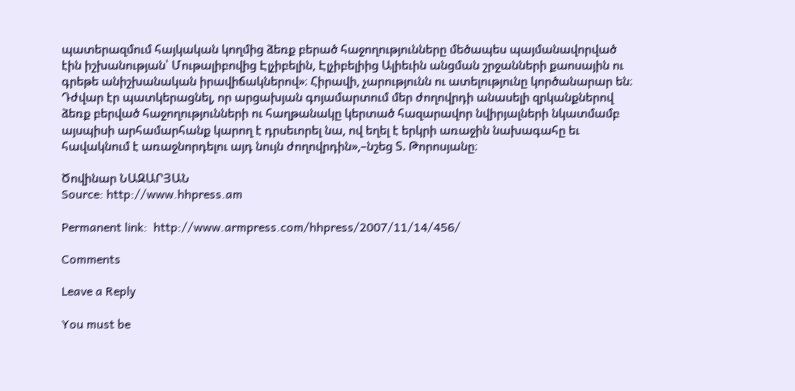պատերազմում հայկական կողմից ձեռք բերած հաջողությունները մեծապես պայմանավորված էին իշխանության՝ Մութալիբովից Էլչիբելին, Էլչիբելիից Ալիեւին անցման շրջանների քաոսային ու գրեթե անիշխանական իրավիճակներով»։ Հիրավի, չարությունն ու ատելությունը կործանարար են։ Դժվար էր պատկերացնել, որ արցախյան գոյամարտում մեր ժողովրդի անասելի զրկանքներով ձեռք բերված հաջողությունների ու հաղթանակը կերտած հազարավոր նվիրյալների նկատմամբ այսպիսի արհամարհանք կարող է դրսեւորել նա, ով եղել է երկրի առաջին նախագահը եւ հավակնում է առաջնորդելու այդ նույն ժողովրդին»,–նշեց Տ. Թորոսյանը։

Ծովինար ՆԱԶԱՐՅԱՆ
Source: http://www.hhpress.am

Permanent link:  http://www.armpress.com/hhpress/2007/11/14/456/

Comments

Leave a Reply

You must be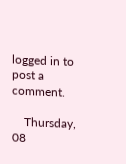logged in to post a comment.

    Thursday, 08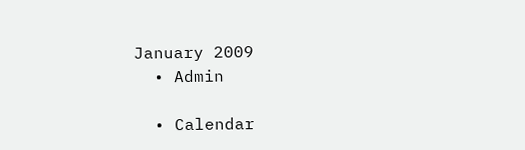January 2009
  • Admin

  • Calendar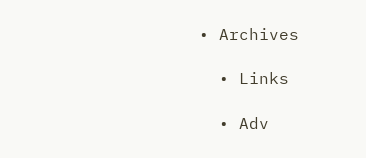• Archives

  • Links

  • Adv